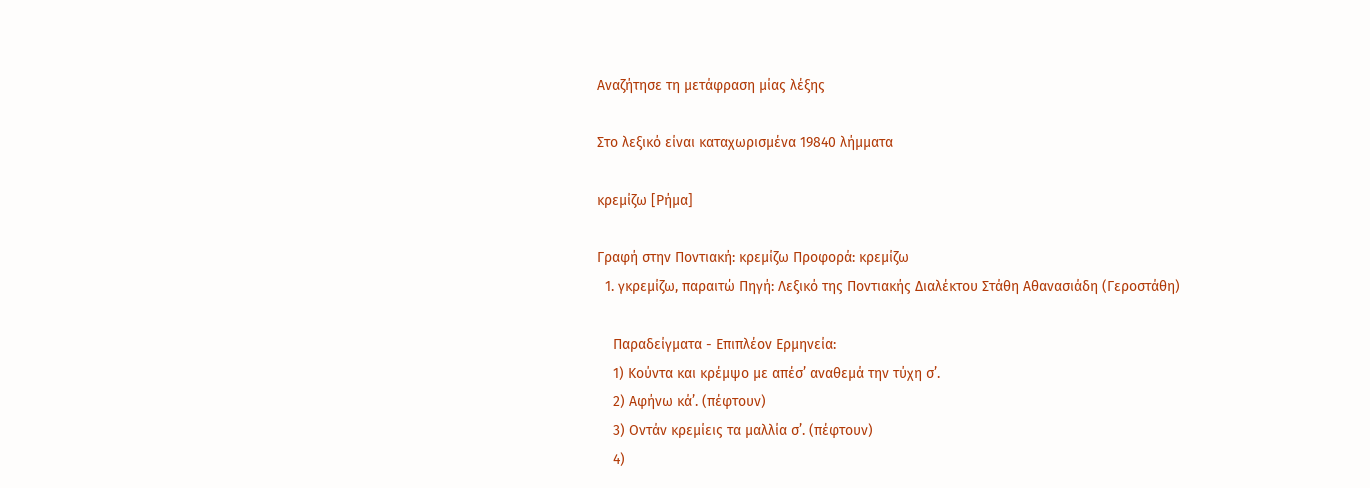Αναζήτησε τη μετάφραση μίας λέξης

Στο λεξικό είναι καταχωρισμένα 19840 λήμματα

κρεμίζω [Ρήμα]

Γραφή στην Ποντιακή: κρεμίζω Προφορά: κρεμίζω
  1. γκρεμίζω, παραιτώ Πηγή: Λεξικό της Ποντιακής Διαλέκτου Στάθη Αθανασιάδη (Γεροστάθη)

    Παραδείγματα - Επιπλέον Ερμηνεία:
    1) Κούντα και κρέμψο με απέσ’ αναθεμά την τύχη σ’.
    2) Αφήνω κά’. (πέφτουν)
    3) Οντάν κρεμίεις τα μαλλία σ’. (πέφτουν)
    4)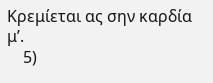Κρεμίεται ας σην καρδία μ’.
    5)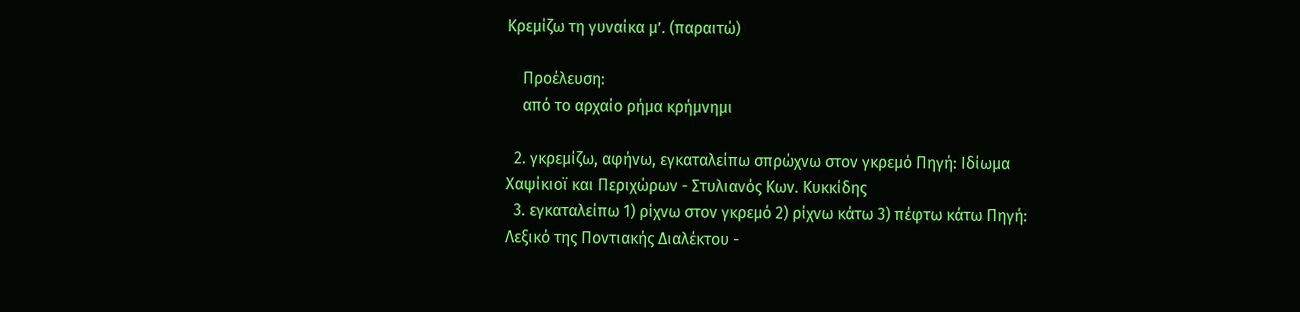Κρεμίζω τη γυναίκα μ’. (παραιτώ)

    Προέλευση:
    από το αρχαίο ρήμα κρήμνημι

  2. γκρεμίζω, αφήνω, εγκαταλείπω σπρώχνω στον γκρεμό Πηγή: Ιδίωμα Χαψίκιοϊ και Περιχώρων - Στυλιανός Κων. Κυκκίδης
  3. εγκαταλείπω 1) ρίχνω στον γκρεμό 2) ρίχνω κάτω 3) πέφτω κάτω Πηγή: Λεξικό της Ποντιακής Διαλέκτου -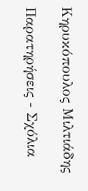Κηρυκόπουλος Μιλτιάδης

Παρατηρήσεις - Σχόλια